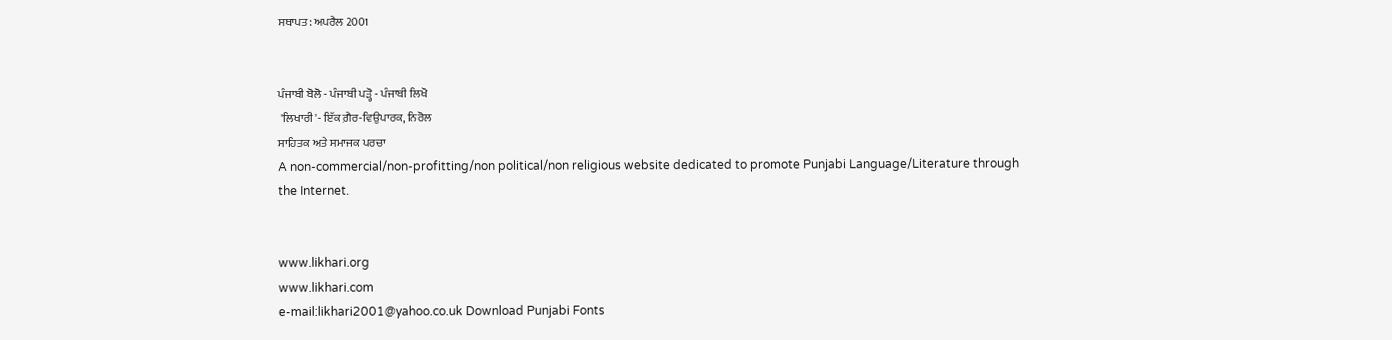ਸਥਾਪਤ: ਅਪਰੈਲ 2001


ਪੰਜਾਬੀ ਬੋਲੋ - ਪੰਜਾਬੀ ਪੜ੍ਹੋ - ਪੰਜਾਬੀ ਲਿਖੋ
 'ਲਿਖਾਰੀ'- ਇੱਕ ਗ਼ੈਰ-ਵਿਉਪਾਰਕ, ਨਿਰੋਲ
ਸਾਹਿਤਕ ਅਤੇ ਸਮਾਜਕ ਪਰਚਾ
A non-commercial/non-profitting/non political/non religious website dedicated to promote Punjabi Language/Literature through the Internet.


www.likhari.org
www.likhari.com
e-mail:likhari2001@yahoo.co.uk Download Punjabi Fonts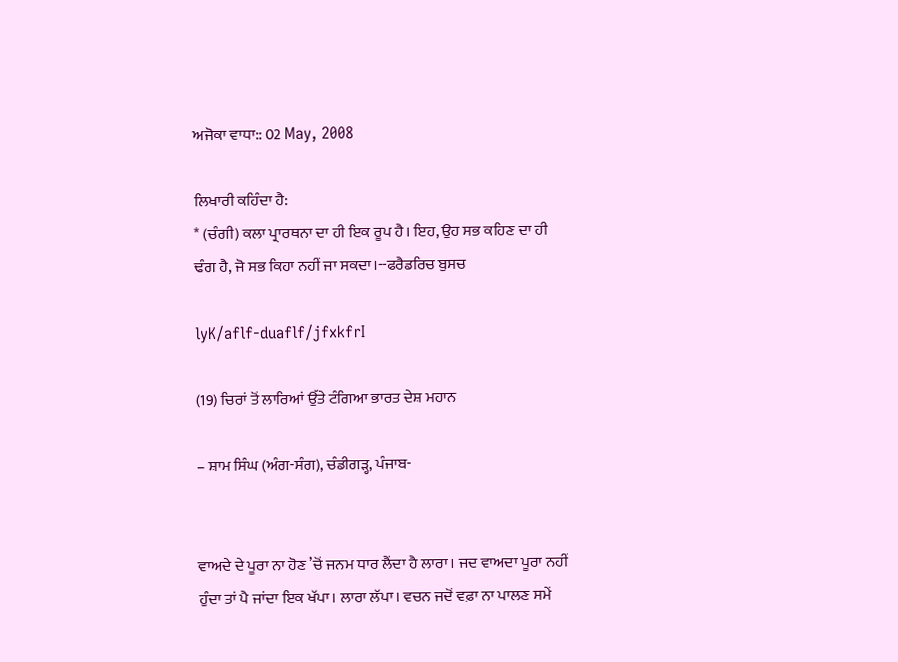ਅਜੋਕਾ ਵਾਧਾ:: 02 May, 2008

ਲਿਖਾਰੀ ਕਹਿੰਦਾ ਹੈ:
* (ਚੰਗੀ) ਕਲਾ ਪ੍ਰਾਰਥਨਾ ਦਾ ਹੀ ਇਕ ਰੂਪ ਹੈ। ਇਹ, ਉਹ ਸਭ ਕਹਿਣ ਦਾ ਹੀ ਢੰਗ ਹੈ, ਜੋ ਸਭ ਕਿਹਾ ਨਹੀਂ ਜਾ ਸਕਦਾ।--ਫਰੈਡਰਿਚ ਬੁਸਚ

lyK/aflf-duaflf/jfxkfrI

(19) ਚਿਰਾਂ ਤੋਂ ਲਾਰਿਆਂ ਉੱਤੇ ਟੰਗਿਆ ਭਾਰਤ ਦੇਸ਼ ਮਹਾਨ

– ਸ਼ਾਮ ਸਿੰਘ (ਅੰਗ-ਸੰਗ), ਚੰਡੀਗੜ੍ਹ, ਪੰਜਾਬ-


ਵਾਅਦੇ ਦੇ ਪੂਰਾ ਨਾ ਹੋਣ ’ਚੋਂ ਜਨਮ ਧਾਰ ਲੈਂਦਾ ਹੈ ਲਾਰਾ। ਜਦ ਵਾਅਦਾ ਪੂਰਾ ਨਹੀਂ ਹੁੰਦਾ ਤਾਂ ਪੈ ਜਾਂਦਾ ਇਕ ਖੱਪਾ। ਲਾਰਾ ਲੱਪਾ। ਵਚਨ ਜਦੋਂ ਵਫ਼ਾ ਨਾ ਪਾਲਣ ਸਮੇਂ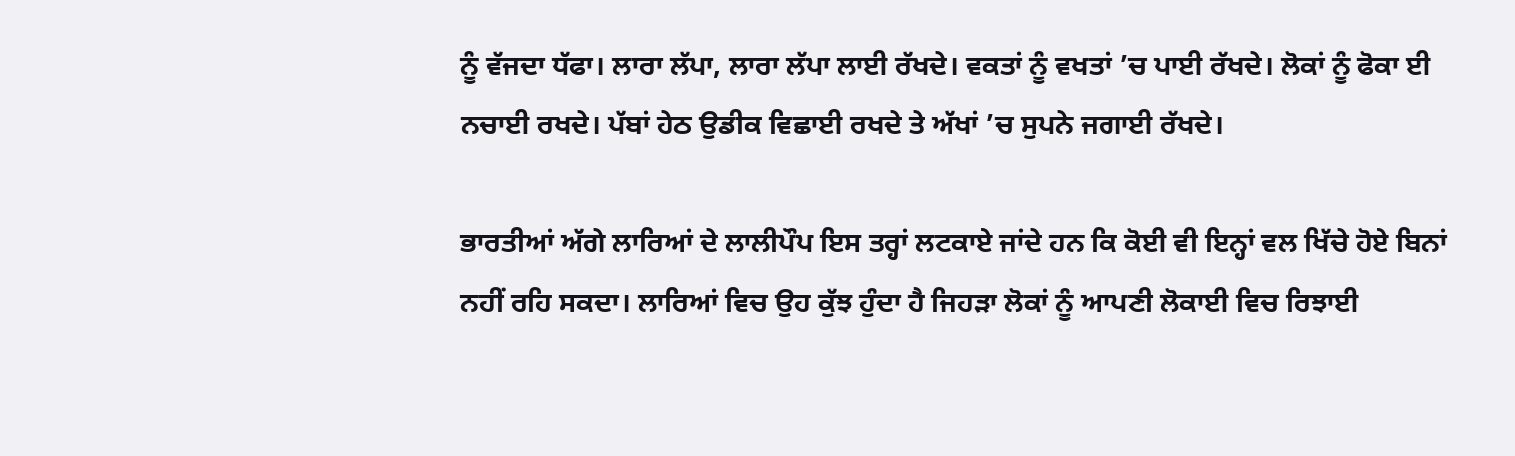ਨੂੰ ਵੱਜਦਾ ਧੱਫਾ। ਲਾਰਾ ਲੱਪਾ, ਲਾਰਾ ਲੱਪਾ ਲਾਈ ਰੱਖਦੇ। ਵਕਤਾਂ ਨੂੰ ਵਖਤਾਂ ’ਚ ਪਾਈ ਰੱਖਦੇ। ਲੋਕਾਂ ਨੂੰ ਫੋਕਾ ਈ ਨਚਾਈ ਰਖਦੇ। ਪੱਬਾਂ ਹੇਠ ਉਡੀਕ ਵਿਛਾਈ ਰਖਦੇ ਤੇ ਅੱਖਾਂ ’ਚ ਸੁਪਨੇ ਜਗਾਈ ਰੱਖਦੇ।

ਭਾਰਤੀਆਂ ਅੱਗੇ ਲਾਰਿਆਂ ਦੇ ਲਾਲੀਪੌਪ ਇਸ ਤਰ੍ਹਾਂ ਲਟਕਾਏ ਜਾਂਦੇ ਹਨ ਕਿ ਕੋਈ ਵੀ ਇਨ੍ਹਾਂ ਵਲ ਖਿੱਚੇ ਹੋਏ ਬਿਨਾਂ ਨਹੀਂ ਰਹਿ ਸਕਦਾ। ਲਾਰਿਆਂ ਵਿਚ ਉਹ ਕੁੱਝ ਹੁੰਦਾ ਹੈ ਜਿਹੜਾ ਲੋਕਾਂ ਨੂੰ ਆਪਣੀ ਲੋਕਾਈ ਵਿਚ ਰਿਝਾਈ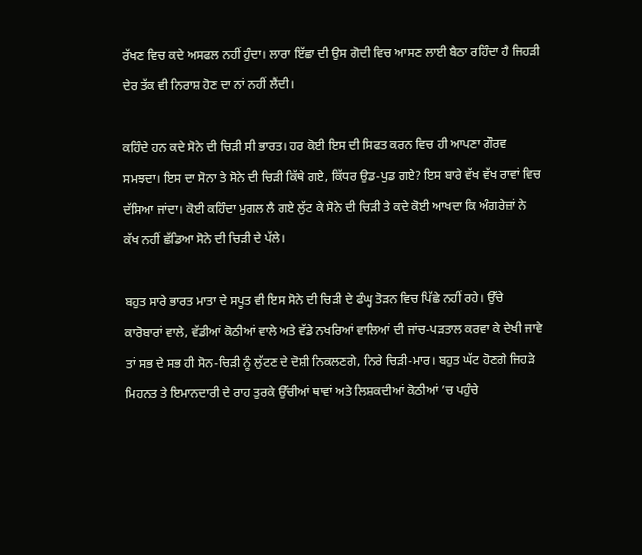ਰੱਖਣ ਵਿਚ ਕਦੇ ਅਸਫਲ ਨਹੀਂ ਹੁੰਦਾ। ਲਾਰਾ ਇੱਛਾ ਦੀ ਉਸ ਗੋਦੀ ਵਿਚ ਆਸਣ ਲਾਈ ਬੈਠਾ ਰਹਿੰਦਾ ਹੈ ਜਿਹੜੀ ਦੇਰ ਤੱਕ ਵੀ ਨਿਰਾਸ਼ ਹੋਣ ਦਾ ਨਾਂ ਨਹੀਂ ਲੈਂਦੀ।

ਕਹਿੰਦੇ ਹਨ ਕਦੇ ਸੋਨੇ ਦੀ ਚਿੜੀ ਸੀ ਭਾਰਤ। ਹਰ ਕੋਈ ਇਸ ਦੀ ਸਿਫਤ ਕਰਨ ਵਿਚ ਹੀ ਆਪਣਾ ਗੌਰਵ ਸਮਝਦਾ। ਇਸ ਦਾ ਸੋਨਾ ਤੇ ਸੋਨੇ ਦੀ ਚਿੜੀ ਕਿੱਥੇ ਗਏ, ਕਿੱਧਰ ਉਡ-ਪੁਡ ਗਏ? ਇਸ ਬਾਰੇ ਵੱਖ ਵੱਖ ਰਾਵਾਂ ਵਿਚ ਦੱਸਿਆ ਜਾਂਦਾ। ਕੋਈ ਕਹਿੰਦਾ ਮੁਗਲ ਲੈ ਗਏ ਲੁੱਟ ਕੇ ਸੋਨੇ ਦੀ ਚਿੜੀ ਤੇ ਕਦੇ ਕੋਈ ਆਖਦਾ ਕਿ ਅੰਗਰੇਜ਼ਾਂ ਨੇ ਕੱਖ ਨਹੀਂ ਛੱਡਿਆ ਸੋਨੇ ਦੀ ਚਿੜੀ ਦੇ ਪੱਲੇ।

ਬਹੁਤ ਸਾਰੇ ਭਾਰਤ ਮਾਤਾ ਦੇ ਸਪੂਤ ਵੀ ਇਸ ਸੋਨੇ ਦੀ ਚਿੜੀ ਦੇ ਫੰਘ੍ਹ ਤੋੜਨ ਵਿਚ ਪਿੱਛੇ ਨਹੀਂ ਰਹੇ। ਉੱਚੇ ਕਾਰੋਬਾਰਾਂ ਵਾਲੇ, ਵੱਡੀਆਂ ਕੋਠੀਆਂ ਵਾਲੇ ਅਤੇ ਵੱਡੇ ਨਖਰਿਆਂ ਵਾਲਿਆਂ ਦੀ ਜਾਂਚ-ਪੜਤਾਲ ਕਰਵਾ ਕੇ ਦੇਖੀ ਜਾਵੇ ਤਾਂ ਸਭ ਦੇ ਸਭ ਹੀ ਸੋਨ-ਚਿੜੀ ਨੂੰ ਲੁੱਟਣ ਦੇ ਦੋਸ਼ੀ ਨਿਕਲਣਗੇ, ਨਿਰੇ ਚਿੜੀ-ਮਾਰ। ਬਹੁਤ ਘੱਟ ਹੋਣਗੇ ਜਿਹੜੇ ਮਿਹਨਤ ਤੇ ਇਮਾਨਦਾਰੀ ਦੇ ਰਾਹ ਤੁਰਕੇ ਉੱਚੀਆਂ ਥਾਵਾਂ ਅਤੇ ਲਿਸ਼ਕਦੀਆਂ ਕੋਠੀਆਂ ’ਚ ਪਹੁੰਚੇ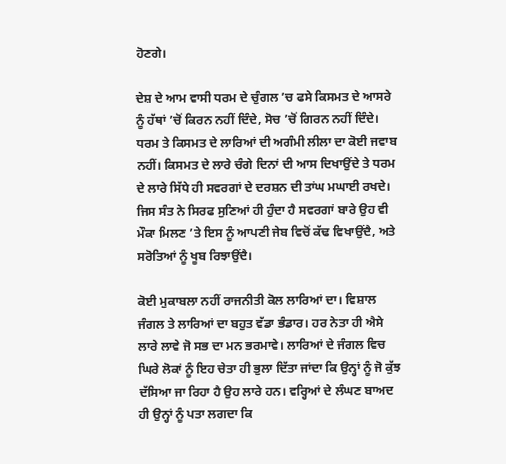ਹੋਣਗੇ।

ਦੇਸ਼ ਦੇ ਆਮ ਵਾਸੀ ਧਰਮ ਦੇ ਚੁੰਗਲ ’ਚ ਫਸੇ ਕਿਸਮਤ ਦੇ ਆਸਰੇ ਨੂੰ ਹੱਥਾਂ ’ਚੋਂ ਕਿਰਨ ਨਹੀਂ ਦਿੰਦੇ, ਸੋਚ ’ਚੋਂ ਗਿਰਨ ਨਹੀਂ ਦਿੰਦੇ। ਧਰਮ ਤੇ ਕਿਸਮਤ ਦੇ ਲਾਰਿਆਂ ਦੀ ਅਗੰਮੀ ਲੀਲਾ ਦਾ ਕੋਈ ਜਵਾਬ ਨਹੀਂ। ਕਿਸਮਤ ਦੇ ਲਾਰੇ ਚੰਗੇ ਦਿਨਾਂ ਦੀ ਆਸ ਦਿਖਾਉਂਦੇ ਤੇ ਧਰਮ ਦੇ ਲਾਰੇ ਸਿੱਧੇ ਹੀ ਸਵਰਗਾਂ ਦੇ ਦਰਸ਼ਨ ਦੀ ਤਾਂਘ ਮਘਾਈ ਰਖਦੇ। ਜਿਸ ਸੰਤ ਨੇ ਸਿਰਫ ਸੁਣਿਆਂ ਹੀ ਹੁੰਦਾ ਹੈ ਸਵਰਗਾਂ ਬਾਰੇ ਉਹ ਵੀ ਮੌਕਾ ਮਿਲਣ ’ਤੇ ਇਸ ਨੂੰ ਆਪਣੀ ਜੇਬ ਵਿਚੋਂ ਕੱਢ ਵਿਖਾਉਂਦੈ, ਅਤੇ ਸਰੋਤਿਆਂ ਨੂੰ ਖੂਬ ਰਿਝਾਉਂਦੈ।

ਕੋਈ ਮੁਕਾਬਲਾ ਨਹੀਂ ਰਾਜਨੀਤੀ ਕੋਲ ਲਾਰਿਆਂ ਦਾ। ਵਿਸ਼ਾਲ ਜੰਗਲ ਤੇ ਲਾਰਿਆਂ ਦਾ ਬਹੁਤ ਵੱਡਾ ਭੰਡਾਰ। ਹਰ ਨੇਤਾ ਹੀ ਐਸੇ ਲਾਰੇ ਲਾਵੇ ਜੋ ਸਭ ਦਾ ਮਨ ਭਰਮਾਵੇ। ਲਾਰਿਆਂ ਦੇ ਜੰਗਲ ਵਿਚ ਘਿਰੇ ਲੋਕਾਂ ਨੂੰ ਇਹ ਚੇਤਾ ਹੀ ਭੁਲਾ ਦਿੱਤਾ ਜਾਂਦਾ ਕਿ ਉਨ੍ਹਾਂ ਨੂੰ ਜੋ ਕੁੱਝ ਦੱਸਿਆ ਜਾ ਰਿਹਾ ਹੈ ਉਹ ਲਾਰੇ ਹਨ। ਵਰ੍ਹਿਆਂ ਦੇ ਲੰਘਣ ਬਾਅਦ ਹੀ ਉਨ੍ਹਾਂ ਨੂੰ ਪਤਾ ਲਗਦਾ ਕਿ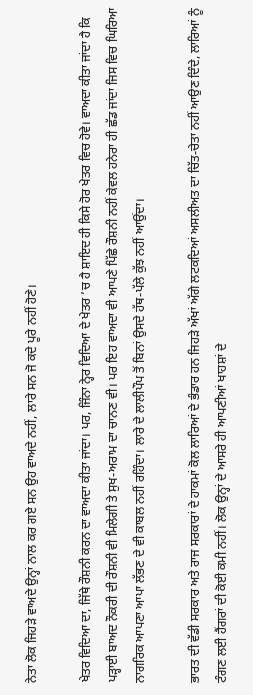ਨੇਤਾ ਲੋਕ ਜਿਹੜੇ ਵਾਅਦੇ ਉਨ੍ਹਾਂ ਨਾਲ ਕਰ ਗਏ ਸਨ ਉਹ ਵਾਅਦੇ ਨਹੀਂ, ਲਾਰੇ ਸਨ ਜੋ ਕਦੇ ਪੂਰੇ ਨਹੀਂ ਹੋਣੇ।

ਖੇਤਰ ਵਿਦਿਆ ਦਾ, ਜਿੱਥੇ ਰੌਸ਼ਨੀ ਕਰਨ ਦਾ ਵਾਅਦਾ ਕੀਤਾ ਜਾਂਦਾ। ਪਰ, ਜਿੰਨਾ ਨ੍ਹੇਰ ਵਿਦਿਆ ਦੇ ਖੇਤਰ ’ਚ ਹੈ ਸ਼ਾਇਦ ਹੀ ਕਿਸੇ ਹੋਰ ਖੇਤਰ ਵਿਚ ਹੋਵੇ। ਵਾਅਦਾ ਕੀਤਾ ਜਾਂਦਾ ਹੈ ਕਿ ਪੜ੍ਹਾਈ ਬਾਅਦ ਨੌਕਰੀ ਦੀ ਰੌਸ਼ਨੀ ਵੀ ਮਿਲੇਗੀ ਤੇ ਸੁਖ-ਅਰਾਮ ਦਾ ਚਾਨਣ ਵੀ। ਪਰ ਇਹ ਵਾਅਦਾ ਵੀ ਆਪਣੇ ਪਿੱਛੇ ਰੌਸ਼ਨੀ ਨਹੀਂ ਕੇਵਲ ਹਨੇਰਾ ਹੀ ਛੱਡ ਜਾਂਦਾ ਜਿਸ ਵਿਚ ਘਿਰਿਆ ਨਾਗਰਿਕ ਆਪਣਾ ਆਪਾ ਲੱਭਣ ਦੇ ਵੀ ਕਾਬਲ ਨਹੀਂ ਰਹਿੰਦਾ। ਲਾਰੇ ਦੇ ਲਾਲੀਪੌਪ ਤੋਂ ਬਿਨਾਂ ਉਸਦੇ ਹੱਥ-ਪੱਲੇ ਕੁੱਝ ਨਹੀਂ ਆਉਂਦਾ।

ਭਾਰਤ ਦੀ ਵੱਡੀ ਸਰਕਾਰ ਅਤੇ ਰਾਜ ਸਰਕਾਰਾਂ ਦੇ ਹਾਕਮਾਂ ਕੋਲ ਲਾਰਿਆਂ ਦੇ ਭੰਡਾਰ ਹਨ ਜਿਹੜੇ ਅੱਖਾਂ ਅੱਗੇ ਲਟਕਦਿਆਂ ਅਸਲੀਅਤ ਦਾ ਚਿੱਤ-ਚੇਤਾ ਨਹੀਂ ਆਉਣ ਦਿੰਦੇ, ਲਾਰਿਆਂ ਨੂੰ ਟੰਗਣ ਲਈ ਹੈਂਗਰਾਂ ਦੀ ਕੋਈ ਕਮੀ ਨਹੀਂ। ਲੋਕ ਉਨ੍ਹਾਂ ਦੇ ਆਸਰੇ ਹੀ ਆਪਣੀਆਂ ਖਾਹਸ਼ਾਂ ਦੇ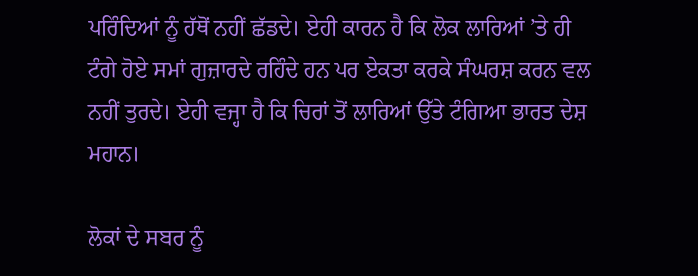ਪਰਿੰਦਿਆਂ ਨੂੰ ਹੱਥੋਂ ਨਹੀਂ ਛੱਡਦੇ। ਏਹੀ ਕਾਰਨ ਹੈ ਕਿ ਲੋਕ ਲਾਰਿਆਂ ’ਤੇ ਹੀ ਟੰਗੇ ਹੋਏ ਸਮਾਂ ਗੁਜ਼ਾਰਦੇ ਰਹਿੰਦੇ ਹਨ ਪਰ ਏਕਤਾ ਕਰਕੇ ਸੰਘਰਸ਼ ਕਰਨ ਵਲ ਨਹੀਂ ਤੁਰਦੇ। ਏਹੀ ਵਜ੍ਹਾ ਹੈ ਕਿ ਚਿਰਾਂ ਤੋਂ ਲਾਰਿਆਂ ਉੱਤੇ ਟੰਗਿਆ ਭਾਰਤ ਦੇਸ਼ ਮਹਾਨ।

ਲੋਕਾਂ ਦੇ ਸਬਰ ਨੂੰ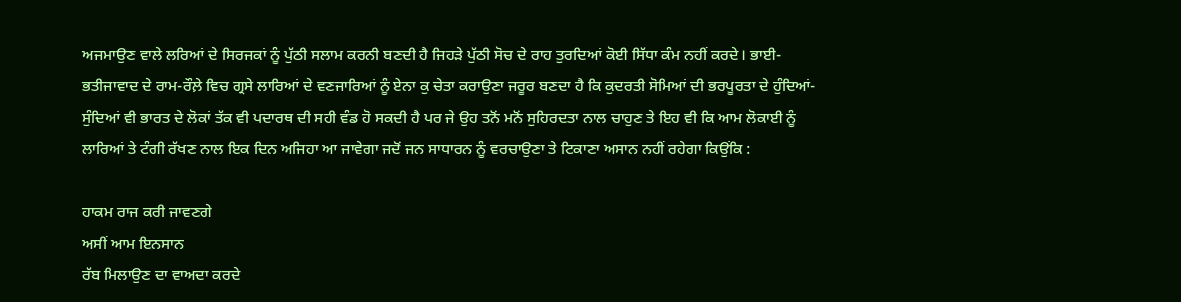ਅਜਮਾਉਣ ਵਾਲੇ ਲਰਿਆਂ ਦੇ ਸਿਰਜਕਾਂ ਨੂੰ ਪੁੱਠੀ ਸਲਾਮ ਕਰਨੀ ਬਣਦੀ ਹੈ ਜਿਹੜੇ ਪੁੱਠੀ ਸੋਚ ਦੇ ਰਾਹ ਤੁਰਦਿਆਂ ਕੋਈ ਸਿੱਧਾ ਕੰਮ ਨਹੀਂ ਕਰਦੇ। ਭਾਈ-ਭਤੀਜਾਵਾਦ ਦੇ ਰਾਮ-ਰੌਲ਼ੇ ਵਿਚ ਗ੍ਰਸੇ ਲਾਰਿਆਂ ਦੇ ਵਣਜਾਰਿਆਂ ਨੂੰ ਏਨਾ ਕੁ ਚੇਤਾ ਕਰਾਉਣਾ ਜਰੂਰ ਬਣਦਾ ਹੈ ਕਿ ਕੁਦਰਤੀ ਸੋਮਿਆਂ ਦੀ ਭਰਪੂਰਤਾ ਦੇ ਹੁੰਦਿਆਂ-ਸੁੰਦਿਆਂ ਵੀ ਭਾਰਤ ਦੇ ਲੋਕਾਂ ਤੱਕ ਵੀ ਪਦਾਰਥ ਦੀ ਸਹੀ ਵੰਡ ਹੋ ਸਕਦੀ ਹੈ ਪਰ ਜੇ ਉਹ ਤਨੋਂ ਮਨੋਂ ਸੁਹਿਰਦਤਾ ਨਾਲ ਚਾਹੁਣ ਤੇ ਇਹ ਵੀ ਕਿ ਆਮ ਲੋਕਾਈ ਨੂੰ ਲਾਰਿਆਂ ਤੇ ਟੰਗੀ ਰੱਖਣ ਨਾਲ ਇਕ ਦਿਨ ਅਜਿਹਾ ਆ ਜਾਵੇਗਾ ਜਦੋਂ ਜਨ ਸਾਧਾਰਨ ਨੂੰ ਵਰਚਾਉਣਾ ਤੇ ਟਿਕਾਣਾ ਅਸਾਨ ਨਹੀਂ ਰਹੇਗਾ ਕਿਉਂਕਿ :

ਹਾਕਮ ਰਾਜ ਕਰੀ ਜਾਵਣਗੇ
ਅਸੀਂ ਆਮ ਇਨਸਾਨ
ਰੱਬ ਮਿਲਾਉਣ ਦਾ ਵਾਅਦਾ ਕਰਦੇ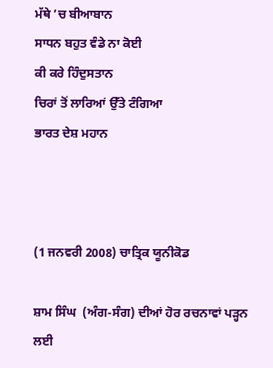ਮੱਥੇ ’ਚ ਬੀਆਬਾਨ
ਸਾਧਨ ਬਹੁਤ ਵੰਡੇ ਨਾ ਕੋਈ
ਕੀ ਕਰੇ ਹਿੰਦੁਸਤਾਨ
ਚਿਰਾਂ ਤੋਂ ਲਾਰਿਆਂ ਉੱਤੇ ਟੰਗਿਆ
ਭਾਰਤ ਦੇਸ਼ ਮਹਾਨ



(1 ਜਨਵਰੀ 2008) ਚਾਤ੍ਰਿਕ ਯੂਨੀਕੋਡ

ਸ਼ਾਮ ਸਿੰਘ  (ਅੰਗ-ਸੰਗ) ਦੀਆਂ ਹੋਰ ਰਚਨਾਵਾਂ ਪੜ੍ਹਨ ਲਈ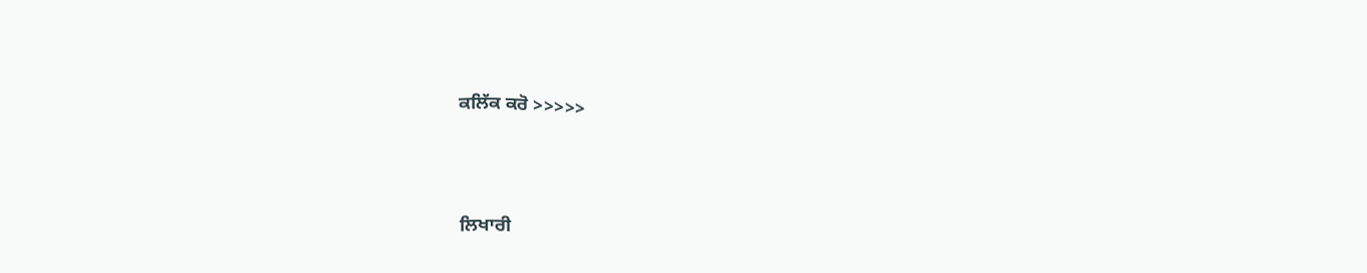ਕਲਿੱਕ ਕਰੋ >>>>>



ਲਿਖਾਰੀ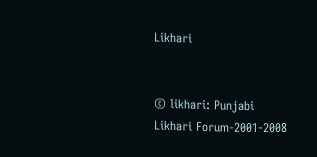Likhari


© likhari: Punjabi Likhari Forum-2001-2008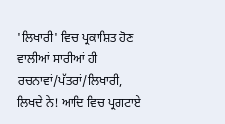'ਲਿਖਾਰੀ' ਵਿਚ ਪ੍ਰਕਾਸ਼ਿਤ ਹੋਣ ਵਾਲੀਆਂ ਸਾਰੀਆਂ ਹੀ ਰਚਨਾਵਾਂ/ਪੱਤਰਾਂ/ਲਿਖਾਰੀ, ਲਿਖਦੇ ਨੇ! ਆਦਿ ਵਿਚ ਪ੍ਰਗਟਾਏ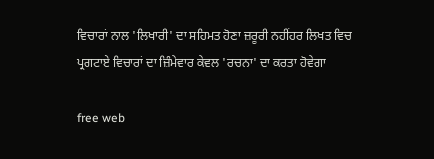ਵਿਚਾਰਾਂ ਨਾਲ 'ਲਿਖਾਰੀ' ਦਾ ਸਹਿਮਤ ਹੋਣਾ ਜ਼ਰੂਰੀ ਨਹੀਂਹਰ ਲਿਖਤ ਵਿਚ ਪ੍ਰਗਟਾਏ ਵਿਚਾਰਾਂ ਦਾ ਜ਼ਿੰਮੇਵਾਰ ਕੇਵਲ 'ਰਚਨਾ' ਦਾ ਕਰਤਾ ਹੋਵੇਗਾ

free web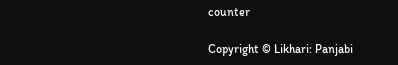counter

Copyright © Likhari: Panjabi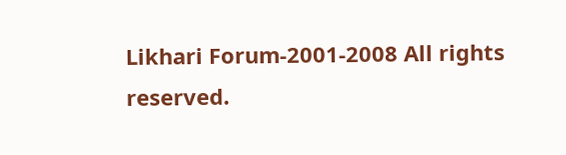Likhari Forum-2001-2008 All rights reserved.